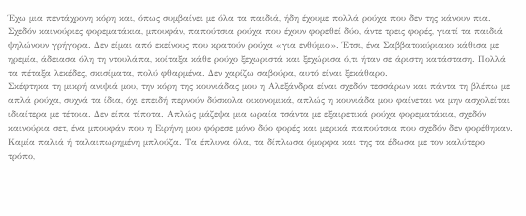Έχω μια πεντάχρονη κόρη και, όπως συμβαίνει με όλα τα παιδιά, ήδη έχουμε πολλά ρούχα που δεν της κάνουν πια. Σχεδόν καινούριες φορεματάκια, μπουφάν, παπούτσια ρούχα που έχουν φορεθεί δύο, άντε τρεις φορές, γιατί τα παιδιά ψηλώνουν γρήγορα. Δεν είμαι από εκείνους που κρατούν ρούχα «για ενθύμιο». Έτσι, ένα Σαββατοκύριακο κάθισα με ηρεμία, άδειασα όλη τη ντουλάπα, κοίταξα κάθε ρούχο ξεχωριστά και ξεχώρισα ό,τι ήταν σε άριστη κατάσταση. Πολλά τα πέταξα λεκέδες, σκισίματα, πολύ φθαρμένα. Δεν χαρίζω σαβούρα, αυτό είναι ξεκάθαρο.
Σκέφτηκα τη μικρή ανιψιά μου, την κόρη της κουνιάδας μου η Αλεξάνδρα είναι σχεδόν τεσσάρων και πάντα τη βλέπω με απλά ρούχα, συχνά τα ίδια, όχι επειδή περνούν δύσκολα οικονομικά, απλώς η κουνιάδα μου φαίνεται να μην ασχολείται ιδιαίτερα με τέτοια. Δεν είπα τίποτα. Απλώς μάζεψα μια ωραία τσάντα με εξαιρετικά ρούχα φορεματάκια, σχεδόν καινούρια σετ, ένα μπουφάν που η Ειρήνη μου φόρεσε μόνο δύο φορές και μερικά παπούτσια που σχεδόν δεν φορέθηκαν. Καμία παλιά ή ταλαιπωρημένη μπλούζα. Τα έπλυνα όλα, τα δίπλωσα όμορφα και της τα έδωσα με τον καλύτερο τρόπο,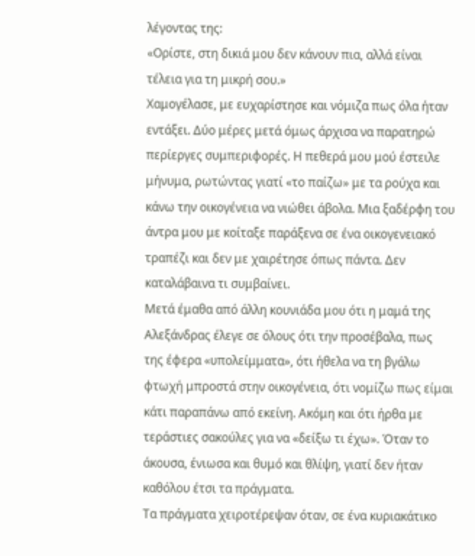λέγοντας της:
«Ορίστε, στη δικιά μου δεν κάνουν πια, αλλά είναι τέλεια για τη μικρή σου.»
Χαμογέλασε, με ευχαρίστησε και νόμιζα πως όλα ήταν εντάξει. Δύο μέρες μετά όμως άρχισα να παρατηρώ περίεργες συμπεριφορές. Η πεθερά μου μού έστειλε μήνυμα, ρωτώντας γιατί «το παίζω» με τα ρούχα και κάνω την οικογένεια να νιώθει άβολα. Μια ξαδέρφη του άντρα μου με κοίταξε παράξενα σε ένα οικογενειακό τραπέζι και δεν με χαιρέτησε όπως πάντα. Δεν καταλάβαινα τι συμβαίνει.
Μετά έμαθα από άλλη κουνιάδα μου ότι η μαμά της Αλεξάνδρας έλεγε σε όλους ότι την προσέβαλα, πως της έφερα «υπολείμματα», ότι ήθελα να τη βγάλω φτωχή μπροστά στην οικογένεια, ότι νομίζω πως είμαι κάτι παραπάνω από εκείνη. Ακόμη και ότι ήρθα με τεράστιες σακούλες για να «δείξω τι έχω». Όταν το άκουσα, ένιωσα και θυμό και θλίψη, γιατί δεν ήταν καθόλου έτσι τα πράγματα.
Τα πράγματα χειροτέρεψαν όταν, σε ένα κυριακάτικο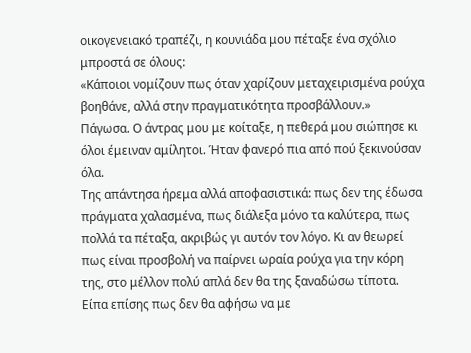οικογενειακό τραπέζι, η κουνιάδα μου πέταξε ένα σχόλιο μπροστά σε όλους:
«Κάποιοι νομίζουν πως όταν χαρίζουν μεταχειρισμένα ρούχα βοηθάνε, αλλά στην πραγματικότητα προσβάλλουν.»
Πάγωσα. Ο άντρας μου με κοίταξε, η πεθερά μου σιώπησε κι όλοι έμειναν αμίλητοι. Ήταν φανερό πια από πού ξεκινούσαν όλα.
Της απάντησα ήρεμα αλλά αποφασιστικά: πως δεν της έδωσα πράγματα χαλασμένα, πως διάλεξα μόνο τα καλύτερα, πως πολλά τα πέταξα, ακριβώς γι αυτόν τον λόγο. Κι αν θεωρεί πως είναι προσβολή να παίρνει ωραία ρούχα για την κόρη της, στο μέλλον πολύ απλά δεν θα της ξαναδώσω τίποτα. Είπα επίσης πως δεν θα αφήσω να με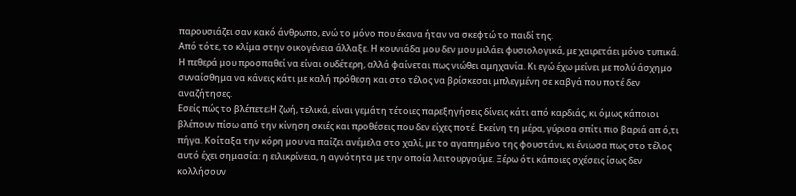παρουσιάζει σαν κακό άνθρωπο, ενώ το μόνο που έκανα ήταν να σκεφτώ το παιδί της.
Από τότε, το κλίμα στην οικογένεια άλλαξε. Η κουνιάδα μου δεν μου μιλάει φυσιολογικά, με χαιρετάει μόνο τυπικά. Η πεθερά μου προσπαθεί να είναι ουδέτερη, αλλά φαίνεται πως νιώθει αμηχανία. Κι εγώ έχω μείνει με πολύ άσχημο συναίσθημα να κάνεις κάτι με καλή πρόθεση και στο τέλος να βρίσκεσαι μπλεγμένη σε καβγά που ποτέ δεν αναζήτησες.
Εσείς πώς το βλέπετε;Η ζωή, τελικά, είναι γεμάτη τέτοιες παρεξηγήσεις δίνεις κάτι από καρδιάς, κι όμως κάποιοι βλέπουν πίσω από την κίνηση σκιές και προθέσεις που δεν είχες ποτέ. Εκείνη τη μέρα, γύρισα σπίτι πιο βαριά απ ό,τι πήγα. Κοίταξα την κόρη μου να παίζει ανέμελα στο χαλί, με το αγαπημένο της φουστάνι, κι ένιωσα πως στο τέλος αυτό έχει σημασία: η ειλικρίνεια, η αγνότητα με την οποία λειτουργούμε. Ξέρω ότι κάποιες σχέσεις ίσως δεν κολλήσουν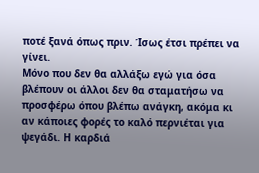ποτέ ξανά όπως πριν. Ίσως έτσι πρέπει να γίνει.
Μόνο που δεν θα αλλάξω εγώ για όσα βλέπουν οι άλλοι δεν θα σταματήσω να προσφέρω όπου βλέπω ανάγκη, ακόμα κι αν κάποιες φορές το καλό περνιέται για ψεγάδι. Η καρδιά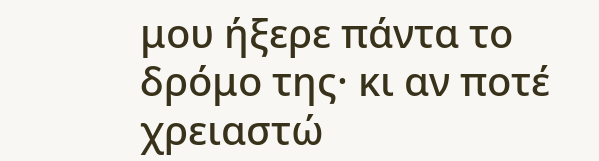μου ήξερε πάντα το δρόμο της· κι αν ποτέ χρειαστώ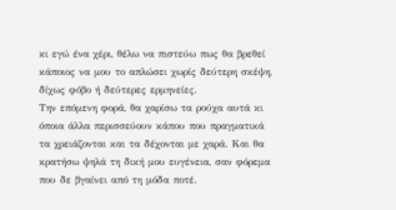κι εγώ ένα χέρι, θέλω να πιστεύω πως θα βρεθεί κάποιος να μου το απλώσει χωρίς δεύτερη σκέψη, δίχως φόβο ή δεύτερες ερμηνείες.
Την επόμενη φορά, θα χαρίσω τα ρούχα αυτά κι όποια άλλα περισσεύουν κάπου που πραγματικά τα χρειάζονται και τα δέχονται με χαρά. Και θα κρατήσω ψηλά τη δική μου ευγένεια, σαν φόρεμα που δε βγαίνει από τη μόδα ποτέ.